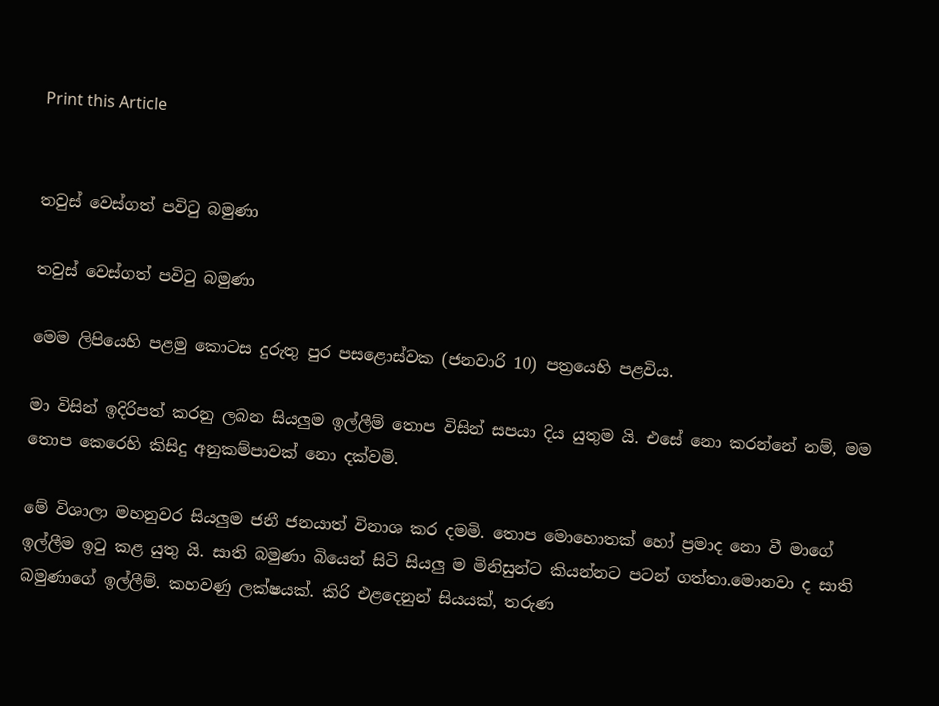Print this Article


තවුස් වෙස්ගත් පවිටු බමුණා

තවුස් වෙස්ගත් පවිටු බමුණා

මෙම ලිපියෙහි පළමු කොටස දුරුතු පුර පසළොස්වක (ජනවාරි 10) පත්‍රයෙහි පළවිය.

මා විසින් ඉදිරිපත් කරනු ලබන සියලුම ඉල්ලීම් තොප විසින් සපයා දිය යුතුම යි. එසේ නො කරන්නේ නම්, මම තොප කෙරෙහි කිසිදු අනුකම්පාවක් නො දක්වමි.

මේ විශාලා මහනුවර සියලුම ජනී ජනයාත් විනාශ කර දමමි. තොප මොහොතක් හෝ ප්‍රමාද නො වී මාගේ ඉල්ලීම ඉටු කළ යුතු යි. සාති බමුණා බියෙන් සිටි සියලු ම මිනිසුන්ට කියන්නට පටන් ගත්තා.මොනවා ද සාති බමුණාගේ ඉල්ලීම්. කහවණු ලක්ෂයක්. කිරි එළදෙනුන් සියයක්, තරුණ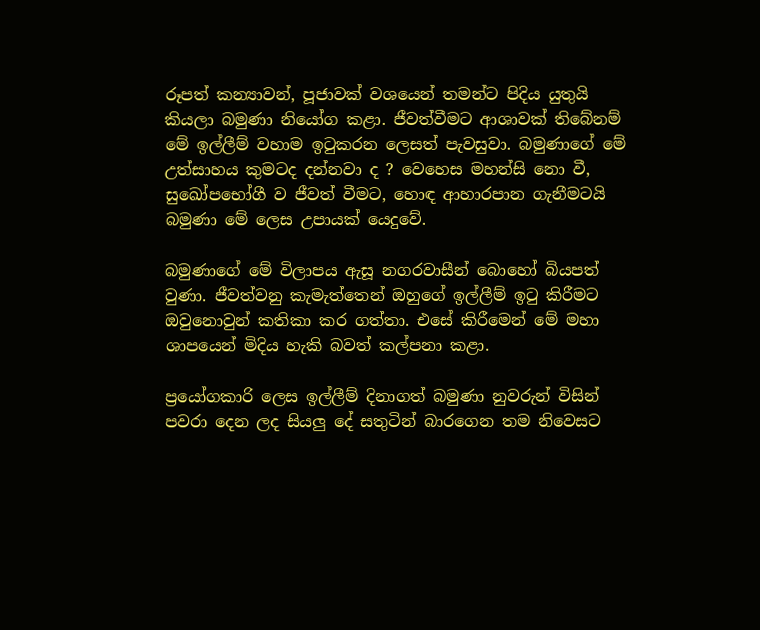රූපත් කන්‍යාවන්, පූජාවක් වශයෙන් තමන්ට පිදිය යුතුයි කියලා බමුණා නියෝග කළා. ජීවත්වීමට ආශාවක් තිබේනම් මේ ඉල්ලීම් වහාම ඉටුකරන ලෙසත් පැවසුවා. බමුණාගේ මේ උත්සාහය කුමටද දන්නවා ද ? වෙහෙස මහන්සි නො වී, සුඛෝපභෝගී ව ජීවත් වීමට, හොඳ ආහාරපාන ගැනීමටයි බමුණා මේ ලෙස උපායක් යෙදුවේ.

බමුණාගේ මේ විලාපය ඇසූ නගරවාසීන් බොහෝ බියපත් වුණා. ජීවත්වනු කැමැත්තෙන් ඔහුගේ ඉල්ලීම් ඉටු කිරීමට ඔවුනොවුන් කතිකා කර ගත්තා. එසේ කිරීමෙන් මේ මහා ශාපයෙන් මිදිය හැකි බවත් කල්පනා කළා.

ප්‍රයෝගකාරි ලෙස ඉල්ලීම් දිනාගත් බමුණා නුවරුන් විසින් පවරා දෙන ලද සියලු දේ සතුටින් බාරගෙන තම නිවෙසට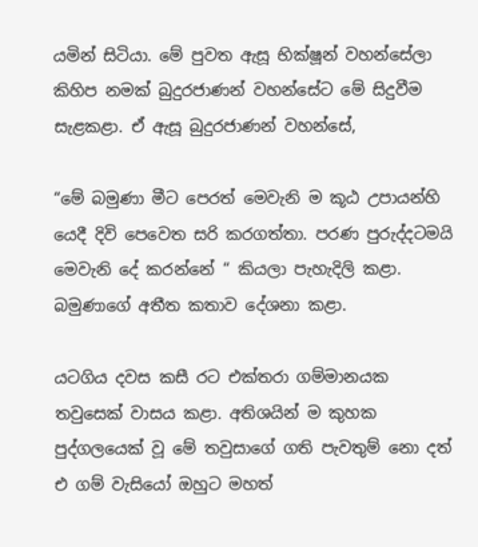යමින් සිටියා. මේ පුවත ඇසූ භික්ෂූන් වහන්සේලා කිහිප නමක් බුදුරජාණන් වහන්සේට මේ සිදුවීම සැළකළා. ඒ ඇසූ බුදුරජාණන් වහන්සේ,

“මේ බමුණා මීට පෙරත් මෙවැනි ම කූඨ උපායන්හි යෙදී දිවි පෙවෙත සරි කරගත්තා. පරණ පුරුද්දටමයි මෙවැනි දේ කරන්නේ “ කියලා පැහැදිලි කළා. බමුණාගේ අතීත කතාව දේශනා කළා.

යටගිය දවස කසී රට එක්තරා ගම්මානයක තවුසෙක් වාසය කළා. අතිශයින් ම කුහක පුද්ගලයෙක් වූ මේ තවුසාගේ ගති පැවතුම් නො දත් එ ගම් වැසියෝ ඔහුට මහත්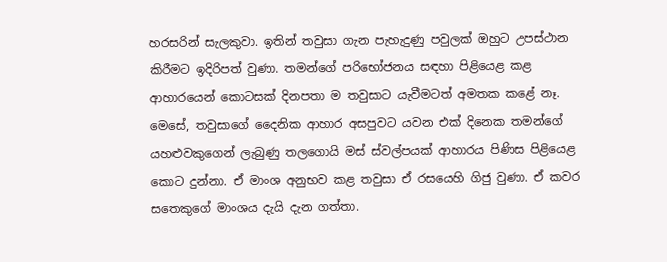හරසරින් සැලකුවා. ඉතින් තවුසා ගැන පැහැදුණු පවුලක් ඔහුට උපස්ථාන කිරීමට ඉදිරිපත් වුණා. තමන්ගේ පරිභෝජනය සඳහා පිළියෙළ කළ ආහාරයෙන් කොටසක් දිනපතා ම තවුසාට යැවීමටත් අමතක කළේ නෑ. මෙසේ, තවුසාගේ දෛනික ආහාර අසපුවට යවන එක් දිනෙක තමන්ගේ යහළුවකුගෙන් ලැබුණු තලගොයි මස් ස්වල්පයක් ආහාරය පිණිස පිළියෙළ කොට දුන්නා. ඒ මාංශ අනුභව කළ තවුසා ඒ රසයෙහි ගිජු වුණා. ඒ කවර සතෙකුගේ මාංශය දැයි දැන ගත්තා.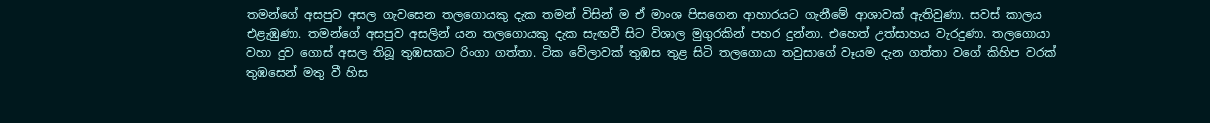තමන්ගේ අසපුව අසල ගැවසෙන තලගොයකු දැක තමන් විසින් ම ඒ මාංශ පිසගෙන ආහාරයට ගැනීමේ ආශාවක් ඇතිවුණා. සවස් කාලය එළැඹුණා. තමන්ගේ අසපුව අසලින් යන තලගොයකු දැක සැඟවී සිට විශාල මුගුරකින් පහර දුන්නා. එහෙත් උත්සාහය වැරදුණා. තලගොයා වහා දුව ගොස් අසල තිබූ තුඹසකට රිංගා ගත්තා. ටික වේලාවක් තුඹස තුළ සිටි තලගොයා තවුසාගේ වෑයම දැන ගත්තා වගේ කිහිප වරක් තුඹසෙන් මතු වී හිස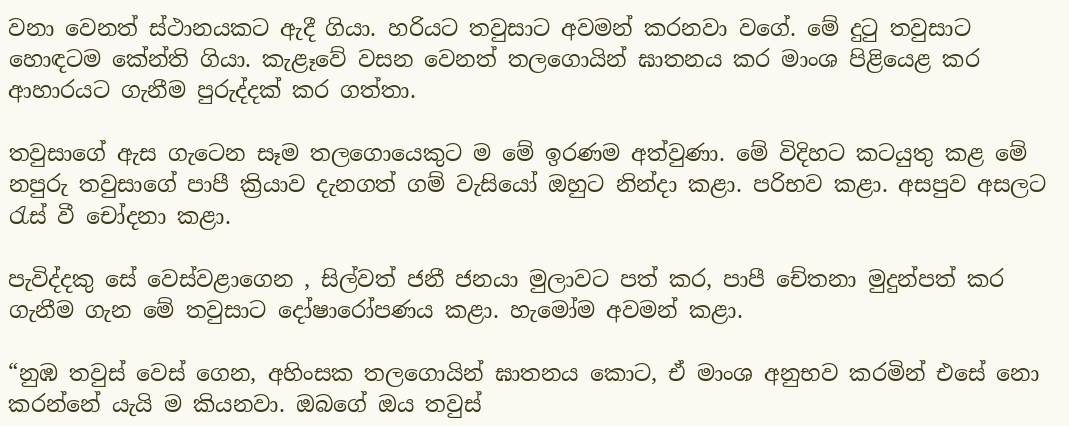වනා වෙනත් ස්ථානයකට ඇදී ගියා. හරියට තවුසාට අවමන් කරනවා වගේ. මේ දුටු තවුසාට හොඳටම කේන්ති ගියා. කැළෑවේ වසන වෙනත් තලගොයින් ඝාතනය කර මාංශ පිළියෙළ කර ආහාරයට ගැනීම පුරුද්දක් කර ගත්තා.

තවුසාගේ ඇස ගැටෙන සෑම තලගොයෙකුට ම මේ ඉරණම අත්වුණා. මේ විදිහට කටයුතු කළ මේ නපුරු තවුසාගේ පාපී ක්‍රියාව දැනගත් ගම් වැසියෝ ඔහුට නින්දා කළා. පරිභව කළා. අසපුව අසලට රැස් වී චෝදනා කළා.

පැවිද්දකු සේ වෙස්වළාගෙන , සිල්වත් ජනී ජනයා මුලාවට පත් කර, පාපී චේතනා මුදුන්පත් කර ගැනීම ගැන මේ තවුසාට දෝෂාරෝපණය කළා. හැමෝම අවමන් කළා.

“නුඹ තවුස් වෙස් ගෙන, අහිංසක තලගොයින් ඝාතනය කොට, ඒ මාංශ අනුභව කරමින් එසේ නො කරන්නේ යැයි ම කියනවා. ඔබගේ ඔය තවුස්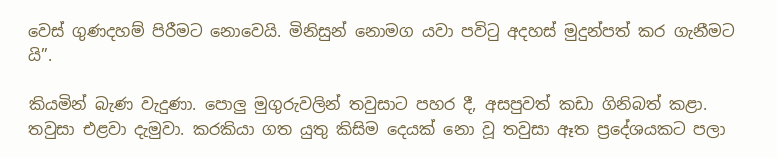වෙස් ගුණදහම් පිරීමට නොවෙයි. මිනිසුන් නොමග යවා පවිටු අදහස් මුදුන්පත් කර ගැනීමට යි”.

කියමින් බැණ වැදුණා. පොලු මුගුරුවලින් තවුසාට පහර දී, අසපුවත් කඩා ගිනිබත් කළා. තවුසා එළවා දැමුවා. කරකියා ගත යුතු කිසිම දෙයක් නො වූ තවුසා ඈත ප්‍රදේශයකට පලා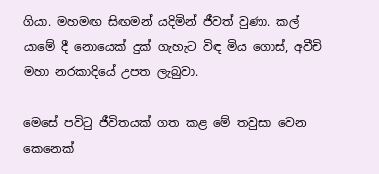ගියා. මහමඟ සිඟමන් යදිමින් ජීවත් වුණා. කල් යාමේ දී නොයෙක් දුක් ගැහැට විඳ මිය ගොස්, අවීචි මහා නරකාදියේ උපත ලැබුවා.

මෙසේ පවිටු ජීවිතයක් ගත කළ මේ තවුසා වෙන කෙනෙක්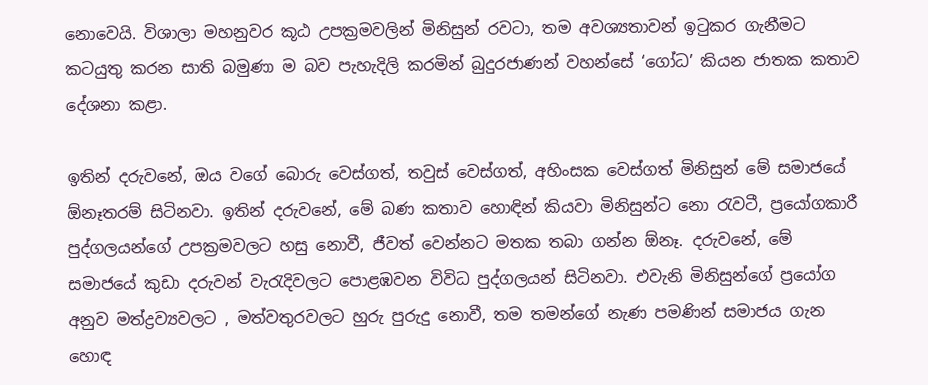නොවෙයි. විශාලා මහනුවර කූඨ උපක්‍රමවලින් මිනිසුන් රවටා, තම අවශ්‍යතාවන් ඉටුකර ගැනීමට කටයුතු කරන සාති බමුණා ම බව පැහැදිලි කරමින් බුදුරජාණන් වහන්සේ ‘ගෝධ’ කියන ජාතක කතාව දේශනා කළා.

ඉතින් දරුවනේ, ඔය වගේ බොරු වෙස්ගත්, තවුස් වෙස්ගත්, අහිංසක වෙස්ගත් මිනිසුන් මේ සමාජයේ ඕනෑතරම් සිටිනවා. ඉතින් දරුවනේ, මේ බණ කතාව හොඳින් කියවා මිනිසුන්ට නො රැවටී, ප්‍රයෝගකාරී පුද්ගලයන්ගේ උපක්‍රමවලට හසු නොවී, ජීවත් වෙන්නට මතක තබා ගන්න ඕනෑ. දරුවනේ, මේ සමාජයේ කුඩා දරුවන් වැරැදිවලට පොළඹවන විවිධ පුද්ගලයන් සිටිනවා. එවැනි මිනිසුන්ගේ ප්‍රයෝග අනුව මත්ද්‍රව්‍යවලට , මත්වතුරවලට හුරු පුරුදු නොවී, තම තමන්ගේ නැණ පමණින් සමාජය ගැන හොඳ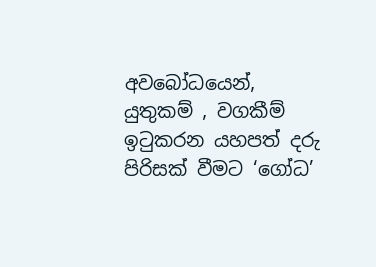අවබෝධයෙන්, යුතුකම් , වගකීම් ඉටුකරන යහපත් දරු පිරිසක් වීමට ‘ගෝධ’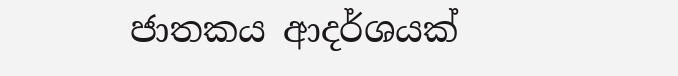ජාතකය ආදර්ශයක්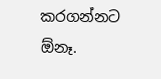කරගන්නට ඕනෑ.